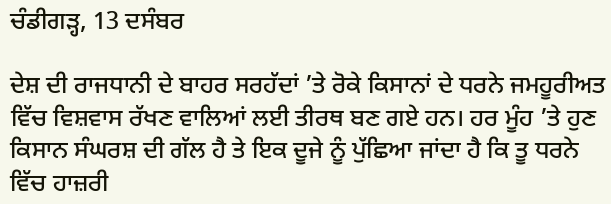ਚੰਡੀਗੜ੍ਹ, 13 ਦਸੰਬਰ

ਦੇਸ਼ ਦੀ ਰਾਜਧਾਨੀ ਦੇ ਬਾਹਰ ਸਰਹੱਦਾਂ ’ਤੇ ਰੋਕੇ ਕਿਸਾਨਾਂ ਦੇ ਧਰਨੇ ਜਮਹੂਰੀਅਤ ਵਿੱਚ ਵਿਸ਼ਵਾਸ ਰੱਖਣ ਵਾਲਿਆਂ ਲਈ ਤੀਰਥ ਬਣ ਗਏ ਹਨ। ਹਰ ਮੂੰਹ ’ਤੇ ਹੁਣ ਕਿਸਾਨ ਸੰਘਰਸ਼ ਦੀ ਗੱਲ ਹੈ ਤੇ ਇਕ ਦੂਜੇ ਨੂੰ ਪੁੱਛਿਆ ਜਾਂਦਾ ਹੈ ਕਿ ਤੂ ਧਰਨੇ ਵਿੱਚ ਹਾਜ਼ਰੀ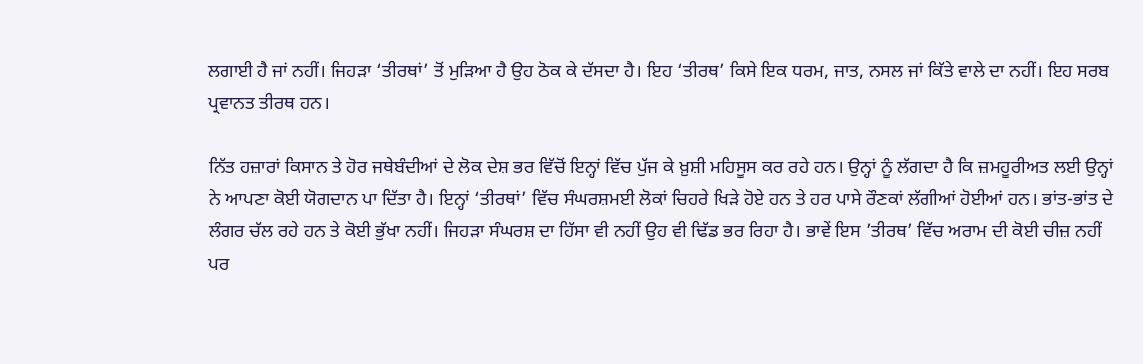ਲਗਾਈ ਹੈ ਜਾਂ ਨਹੀਂ। ਜਿਹੜਾ ‘ਤੀਰਥਾਂ’ ਤੋਂ ਮੁੜਿਆ ਹੈ ਉਹ ਠੋਕ ਕੇ ਦੱਸਦਾ ਹੈ। ਇਹ ‘ਤੀਰਥ’ ਕਿਸੇ ਇਕ ਧਰਮ, ਜਾਤ, ਨਸਲ ਜਾਂ ਕਿੱਤੇ ਵਾਲੇ ਦਾ ਨਹੀਂ। ਇਹ ਸਰਬ ਪ੍ਰਵਾਨਤ ਤੀਰਥ ਹਨ।

ਨਿੱਤ ਹਜ਼ਾਰਾਂ ਕਿਸਾਨ ਤੇ ਹੋਰ ਜਥੇਬੰਦੀਆਂ ਦੇ ਲੋਕ ਦੇਸ਼ ਭਰ ਵਿੱਚੋਂ ਇਨ੍ਹਾਂ ਵਿੱਚ ਪੁੱਜ ਕੇ ਖ਼ੁਸ਼ੀ ਮਹਿਸੂਸ ਕਰ ਰਹੇ ਹਨ। ਉਨ੍ਹਾਂ ਨੂੰ ਲੱਗਦਾ ਹੈ ਕਿ ਜ਼ਮਹੂਰੀਅਤ ਲਈ ਉਨ੍ਹਾਂ ਨੇ ਆਪਣਾ ਕੋਈ ਯੋਗਦਾਨ ਪਾ ਦਿੱਤਾ ਹੈ। ਇਨ੍ਹਾਂ ‘ਤੀਰਥਾਂ’ ਵਿੱਚ ਸੰਘਰਸ਼ਮਈ ਲੋਕਾਂ ਚਿਹਰੇ ਖਿੜੇ ਹੋਏ ਹਨ ਤੇ ਹਰ ਪਾਸੇ ਰੌਣਕਾਂ ਲੱਗੀਆਂ ਹੋਈਆਂ ਹਨ। ਭਾਂਤ-ਭਾਂਤ ਦੇ ਲੰਗਰ ਚੱਲ ਰਹੇ ਹਨ ਤੇ ਕੋਈ ਭੁੱਖਾ ਨਹੀਂ। ਜਿਹੜਾ ਸੰਘਰਸ਼ ਦਾ ਹਿੱਸਾ ਵੀ ਨਹੀਂ ਉਹ ਵੀ ਢਿੱਡ ਭਰ ਰਿਹਾ ਹੈ। ਭਾਵੇਂ ਇਸ ’ਤੀਰਥ’ ਵਿੱਚ ਅਰਾਮ ਦੀ ਕੋਈ ਚੀਜ਼ ਨਹੀਂ ਪਰ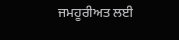ਜਮਹੂਰੀਅਤ ਲਈ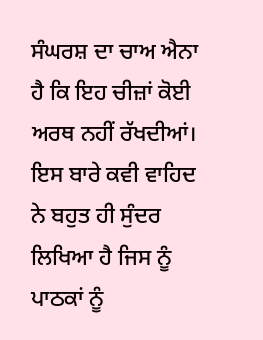ਸੰਘਰਸ਼ ਦਾ ਚਾਅ ਐਨਾ ਹੈ ਕਿ ਇਹ ਚੀਜ਼ਾਂ ਕੋਈ ਅਰਥ ਨਹੀਂ ਰੱਖਦੀਆਂ। ਇਸ ਬਾਰੇ ਕਵੀ ਵਾਹਿਦ ਨੇ ਬਹੁਤ ਹੀ ਸੁੰਦਰ ਲਿਖਿਆ ਹੈ ਜਿਸ ਨੂੰ ਪਾਠਕਾਂ ਨੂੰ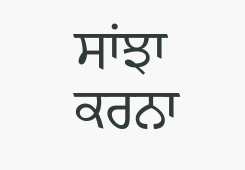ਸਾਂਝਾ ਕਰਨਾ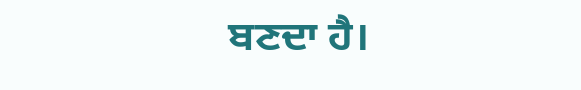ਬਣਦਾ ਹੈ।